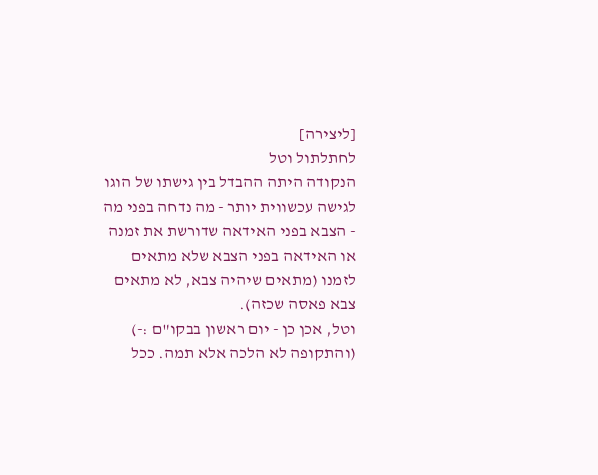[ליצירה]
לחתלתול וטל
הנקודה היתה ההבדל בין גישתו של הוגו לגישה עכשווית יותר - מה נדחה בפני מה - הצבא בפני האידאה שדורשת את זמנה או האידאה בפני הצבא שלא מתאים לזמנו (מתאים שיהיה צבא, לא מתאים צבא פאסה שכזה).
וטל, אכן כן - יום ראשון בבקו"ם :-) (והתקופה לא הלכה אלא תמה. ככל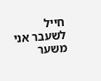חייל לשעבר אני משער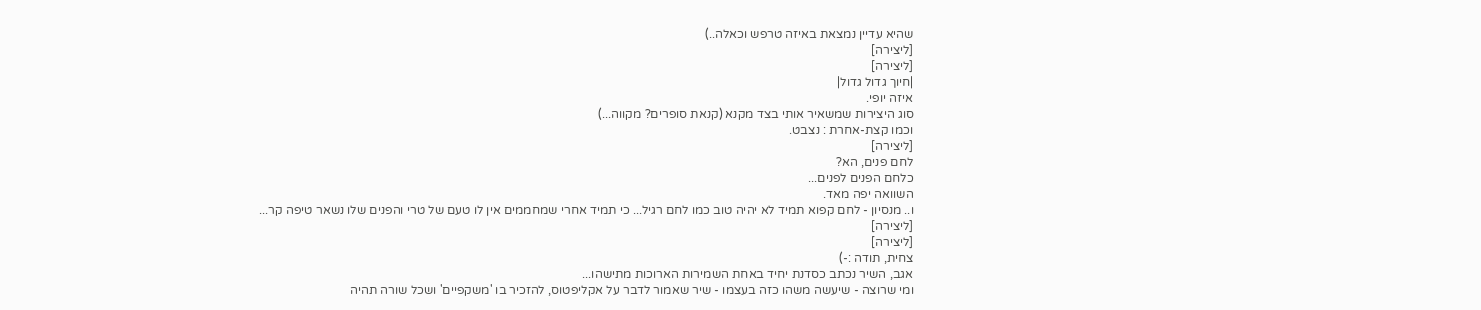שהיא עדיין נמצאת באיזה טרפש וכאלה..)
[ליצירה]
[ליצירה]
|חיוך גדול גדול|
איזה יופי.
סוג היצירות שמשאיר אותי בצד מקנא (קנאת סופרים? מקווה...)
וכמו קצת-אחרת : נצבט.
[ליצירה]
לחם פנים, הא?
כלחם הפנים לפנים...
השוואה יפה מאד.
ו.. מנסיון - לחם קפוא תמיד לא יהיה טוב כמו לחם רגיל... כי תמיד אחרי שמחממים אין לו טעם של טרי והפנים שלו נשאר טיפה קר...
[ליצירה]
[ליצירה]
צחית, תודה :-)
אגב, השיר נכתב כסדנת יחיד באחת השמירות הארוכות מתישהו...
ומי שרוצה - שיעשה משהו כזה בעצמו - שיר שאמור לדבר על אקליפטוס, להזכיר בו 'משקפיים' ושכל שורה תהיה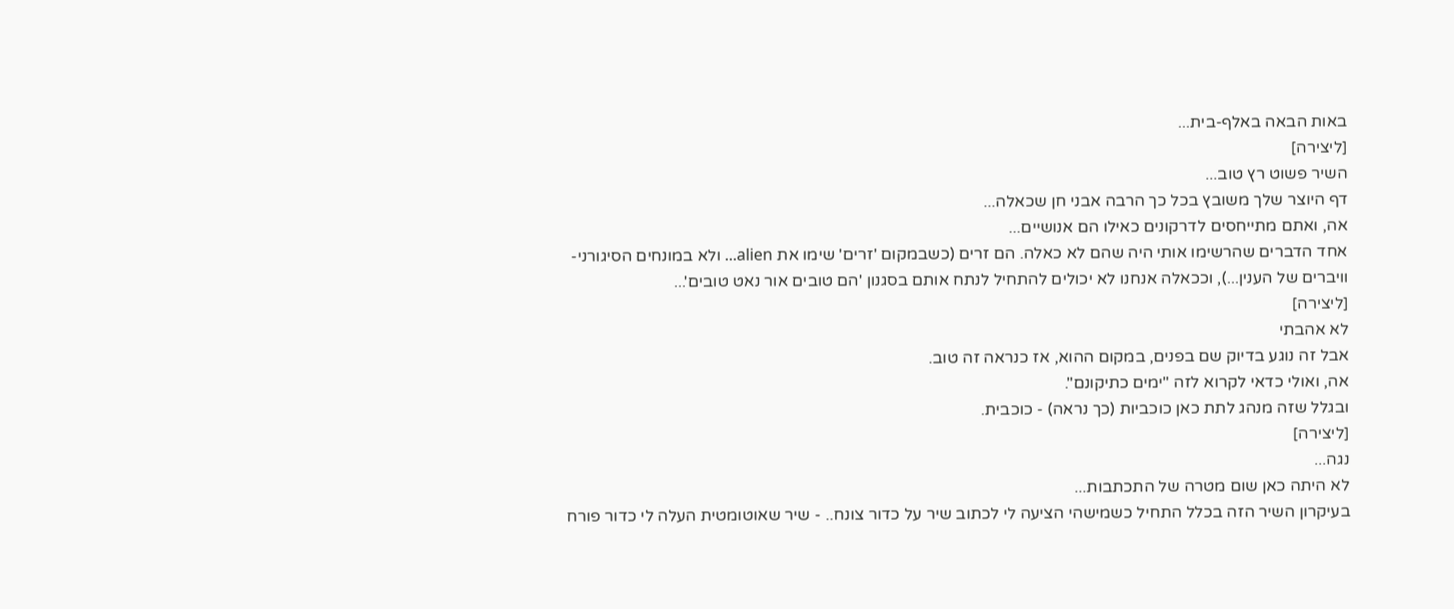באות הבאה באלף-בית...
[ליצירה]
השיר פשוט רץ טוב...
דף היוצר שלך משובץ בכל כך הרבה אבני חן שכאלה...
אה, ואתם מתייחסים לדרקונים כאילו הם אנושיים...
אחד הדברים שהרשימו אותי היה שהם לא כאלה. הם זרים (כשבמקום 'זרים' שימו את alien... ולא במונחים הסיגורני-וויברים של הענין...), וככאלה אנחנו לא יכולים להתחיל לנתח אותם בסגנון 'הם טובים אור נאט טובים'...
[ליצירה]
לא אהבתי
אבל זה נוגע בדיוק שם בפנים, במקום ההוא, אז כנראה זה טוב.
אה, ואולי כדאי לקרוא לזה "ימים כתיקונם".
ובגלל שזה מנהג לתת כאן כוכביות (כך נראה) - כוכבית.
[ליצירה]
נגה...
לא היתה כאן שום מטרה של התכתבות...
בעיקרון השיר הזה בכלל התחיל כשמישהי הציעה לי לכתוב שיר על כדור צונח.. - שיר שאוטומטית העלה לי כדור פורח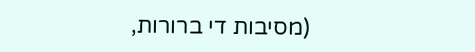(מסיבות די ברורות,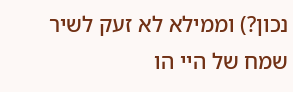נכון?) וממילא לא זעק לשיר שמח של היי הו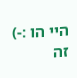היי הו :-)
זה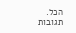הכל.
תגובות